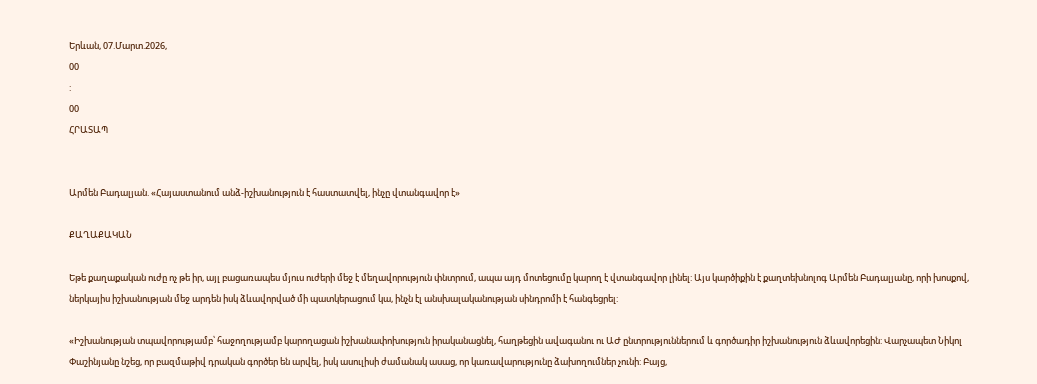Երևան, 07.Մարտ.2026,
00
:
00
ՀՐԱՏԱՊ


Արմեն Բադալյան. «Հայաստանում անձ-իշխանություն է հաստատվել, ինչը վտանգավոր է»

ՔԱՂԱՔԱԿԱՆ

Եթե քաղաքական ուժը ոչ թե իր, այլ բացառապես մյուս ուժերի մեջ է մեղավորություն փնտրում, ապա այդ մոտեցումը կարող է վտանգավոր լինել: Այս կարծիքին է քաղտեխնոլոգ Արմեն Բադալյանը, որի խոսքով, ներկայիս իշխանության մեջ արդեն իսկ ձևավորված մի պատկերացում կա, ինչն էլ անսխալականության սինդրոմի է հանգեցրել:

«Իշխանության տպավորությամբ՝ հաջողությամբ կարողացան իշխանափոխություն իրականացնել, հաղթեցին ավագանու ու ԱԺ ընտրություններում և գործադիր իշխանություն ձևավորեցին: Վարչապետ Նիկոլ Փաշինյանը նշեց, որ բազմաթիվ դրական գործեր են արվել, իսկ ասուլիսի ժամանակ ասաց, որ կառավարությունը ձախողումներ չունի: Բայց,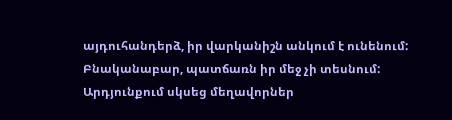այդուհանդերձ, իր վարկանիշն անկում է ունենում: Բնականաբար, պատճառն իր մեջ չի տեսնում: Արդյունքում սկսեց մեղավորներ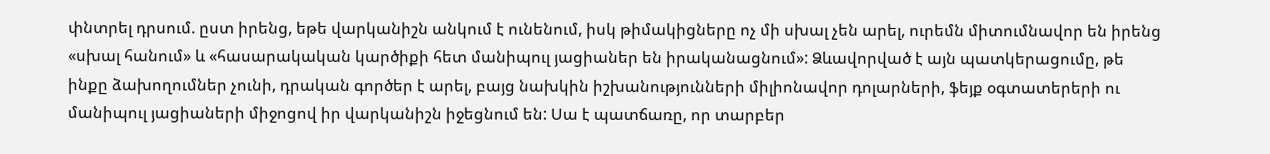փնտրել դրսում. ըստ իրենց, եթե վարկանիշն անկում է ունենում, իսկ թիմակիցները ոչ մի սխալ չեն արել, ուրեմն միտումնավոր են իրենց «սխալ հանում» և «հասարակական կարծիքի հետ մանիպուլ յացիաներ են իրականացնում»: Ձևավորված է այն պատկերացումը, թե ինքը ձախողումներ չունի, դրական գործեր է արել, բայց նախկին իշխանությունների միլիոնավոր դոլարների, ֆեյք օգտատերերի ու մանիպուլ յացիաների միջոցով իր վարկանիշն իջեցնում են: Սա է պատճառը, որ տարբեր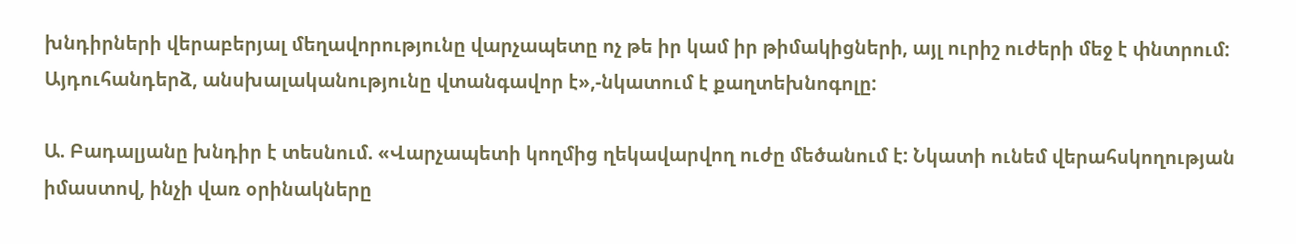խնդիրների վերաբերյալ մեղավորությունը վարչապետը ոչ թե իր կամ իր թիմակիցների, այլ ուրիշ ուժերի մեջ է փնտրում: Այդուհանդերձ, անսխալականությունը վտանգավոր է»,-նկատում է քաղտեխնոգոլը:

Ա. Բադալյանը խնդիր է տեսնում. «Վարչապետի կողմից ղեկավարվող ուժը մեծանում է: Նկատի ունեմ վերահսկողության իմաստով, ինչի վառ օրինակները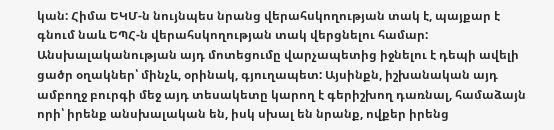կան: Հիմա ԵԿՄ-ն նույնպես նրանց վերահսկողության տակ է, պայքար է գնում նաև ԵՊՀ-ն վերահսկողության տակ վերցնելու համար: Անսխալականության այդ մոտեցումը վարչապետից իջնելու է դեպի ավելի ցածր օղակներ՝ մինչև, օրինակ, գյուղապետ: Այսինքն, իշխանական այդ ամբողջ բուրգի մեջ այդ տեսակետը կարող է գերիշխող դառնալ, համաձայն որի՝ իրենք անսխալական են, իսկ սխալ են նրանք, ովքեր իրենց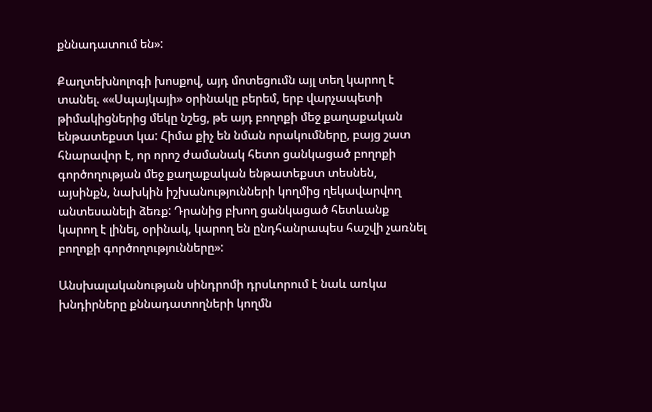քննադատում են»:

Քաղտեխնոլոգի խոսքով, այդ մոտեցումն այլ տեղ կարող է տանել. ««Սպայկայի» օրինակը բերեմ, երբ վարչապետի թիմակիցներից մեկը նշեց, թե այդ բողոքի մեջ քաղաքական ենթատեքստ կա: Հիմա քիչ են նման որակումները, բայց շատ հնարավոր է, որ որոշ ժամանակ հետո ցանկացած բողոքի գործողության մեջ քաղաքական ենթատեքստ տեսնեն, այսինքն, նախկին իշխանությունների կողմից ղեկավարվող անտեսանելի ձեռք: Դրանից բխող ցանկացած հետևանք կարող է լինել, օրինակ, կարող են ընդհանրապես հաշվի չառնել բողոքի գործողությունները»:

Անսխալականության սինդրոմի դրսևորում է նաև առկա խնդիրները քննադատողների կողմն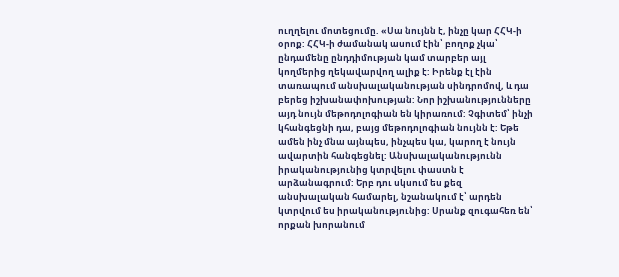ուղղելու մոտեցումը. «Սա նույնն է, ինչը կար ՀՀԿ-ի օրոք: ՀՀԿ-ի ժամանակ ասում էին՝ բողոք չկա՝ ընդամենը ընդդիմության կամ տարբեր այլ կողմերից ղեկավարվող ալիք է: Իրենք էլ էին տառապում անսխալականության սինդրոմով, և դա բերեց իշխանափոխության: Նոր իշխանությունները այդ նույն մեթոդոլոգիան են կիրառում: Չգիտեմ՝ ինչի կհանգեցնի դա, բայց մեթոդոլոգիան նույնն է: Եթե ամեն ինչ մնա այնպես, ինչպես կա, կարող է նույն ավարտին հանգեցնել: Անսխալականությունն իրականությունից կտրվելու փաստն է արձանագրում: Երբ դու սկսում ես քեզ անսխալական համարել, նշանակում է՝ արդեն կտրվում ես իրականությունից: Սրանք զուգահեռ են՝ որքան խորանում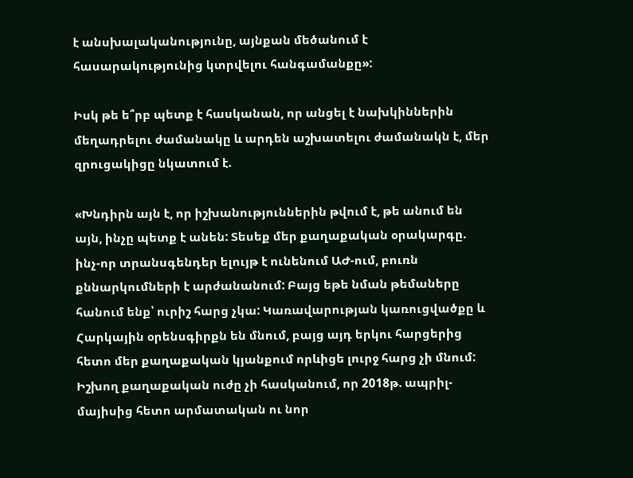է անսխալականությունը, այնքան մեծանում է հասարակությունից կտրվելու հանգամանքը»:

Իսկ թե ե՞րբ պետք է հասկանան, որ անցել է նախկիններին մեղադրելու ժամանակը և արդեն աշխատելու ժամանակն է, մեր զրուցակիցը նկատում է.

«Խնդիրն այն է, որ իշխանություններին թվում է, թե անում են այն, ինչը պետք է անեն: Տեսեք մեր քաղաքական օրակարգը. ինչ-որ տրանսգենդեր ելույթ է ունենում ԱԺ-ում, բուռն քննարկումների է արժանանում: Բայց եթե նման թեմաները հանում ենք՝ ուրիշ հարց չկա: Կառավարության կառուցվածքը և Հարկային օրենսգիրքն են մնում, բայց այդ երկու հարցերից հետո մեր քաղաքական կյանքում որևիցե լուրջ հարց չի մնում: Իշխող քաղաքական ուժը չի հասկանում, որ 2018թ. ապրիլ-մայիսից հետո արմատական ու նոր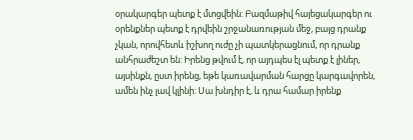օրակարգեր պետք է մտցվեին: Բազմաթիվ հայեցակարգեր ու օրենքներ պետք է դրվեին շրջանառության մեջ, բայց դրանք չկան, որովհետև իշխող ուժը չի պատկերացնում, որ դրանք անհրաժեշտ են: Իրենց թվում է, որ այդպես էլ պետք է լիներ, այսինքն, ըստ իրենց, եթե կառավարման հարցը կարգավորեն, ամեն ինչ լավ կլինի: Սա խնդիր է, և դրա համար իրենք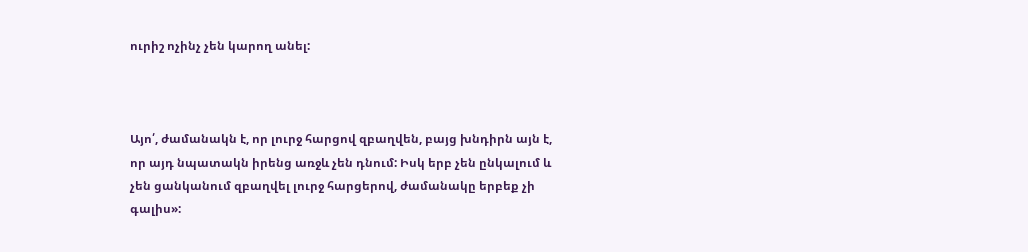ուրիշ ոչինչ չեն կարող անել:



Այո՛, ժամանակն է, որ լուրջ հարցով զբաղվեն, բայց խնդիրն այն է, որ այդ նպատակն իրենց առջև չեն դնում: Իսկ երբ չեն ընկալում և չեն ցանկանում զբաղվել լուրջ հարցերով, ժամանակը երբեք չի գալիս»: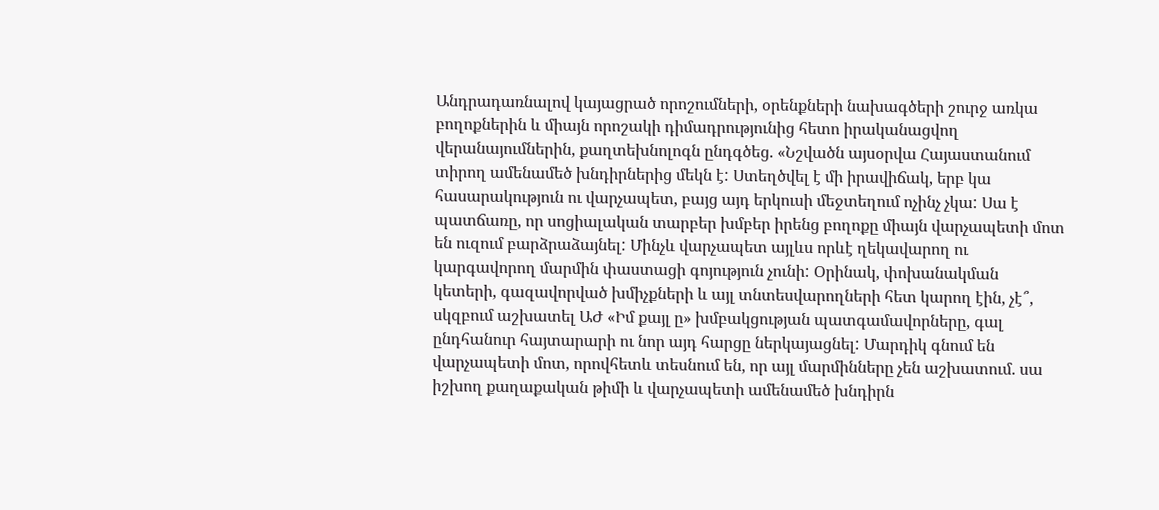Անդրադառնալով կայացրած որոշումների, օրենքների նախագծերի շուրջ առկա բողոքներին և միայն որոշակի դիմադրությունից հետո իրականացվող վերանայումներին, քաղտեխնոլոգն ընդգծեց. «Նշվածն այսօրվա Հայաստանում տիրող ամենամեծ խնդիրներից մեկն է: Ստեղծվել է մի իրավիճակ, երբ կա հասարակություն ու վարչապետ, բայց այդ երկուսի մեջտեղում ոչինչ չկա: Սա է պատճառը, որ սոցիալական տարբեր խմբեր իրենց բողոքը միայն վարչապետի մոտ են ուզում բարձրաձայնել: Մինչև վարչապետ այլևս որևէ ղեկավարող ու կարգավորող մարմին փաստացի գոյություն չունի: Օրինակ, փոխանակման կետերի, գազավորված խմիչքների և այլ տնտեսվարողների հետ կարող էին, չէ՞, սկզբում աշխատել ԱԺ «Իմ քայլ ը» խմբակցության պատգամավորները, գալ ընդհանուր հայտարարի ու նոր այդ հարցը ներկայացնել: Մարդիկ գնում են վարչապետի մոտ, որովհետև տեսնում են, որ այլ մարմինները չեն աշխատում. սա իշխող քաղաքական թիմի և վարչապետի ամենամեծ խնդիրն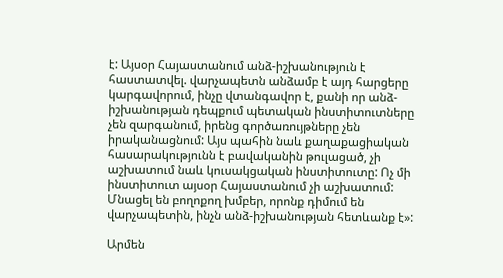է: Այսօր Հայաստանում անձ-իշխանություն է հաստատվել. վարչապետն անձամբ է այդ հարցերը կարգավորում, ինչը վտանգավոր է, քանի որ անձ-իշխանության դեպքում պետական ինստիտուտները չեն զարգանում, իրենց գործառույթները չեն իրականացնում: Այս պահին նաև քաղաքացիական հասարակությունն է բավականին թուլացած, չի աշխատում նաև կուսակցական ինստիտուտը: Ոչ մի ինստիտուտ այսօր Հայաստանում չի աշխատում: Մնացել են բողոքող խմբեր, որոնք դիմում են վարչապետին, ինչն անձ-իշխանության հետևանք է»:

Արմեն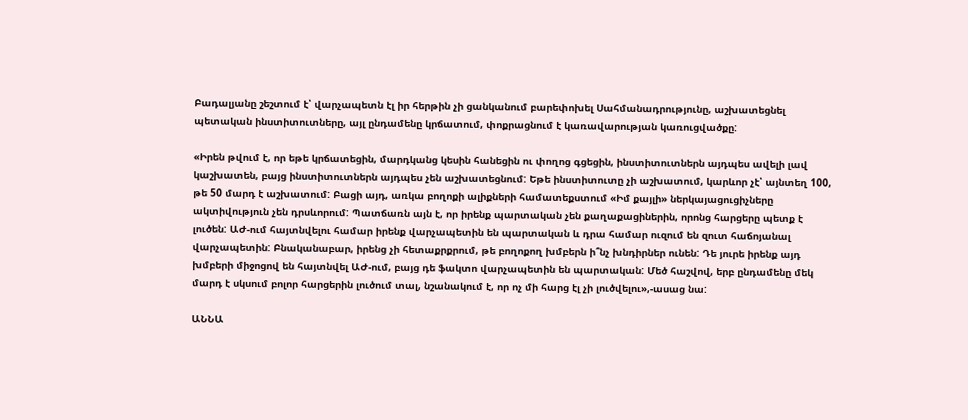Բադալյանը շեշտում է՝ վարչապետն էլ իր հերթին չի ցանկանում բարեփոխել Սահմանադրությունը, աշխատեցնել պետական ինստիտուտները, այլ ընդամենը կրճատում, փոքրացնում է կառավարության կառուցվածքը:

«Իրեն թվում է, որ եթե կրճատեցին, մարդկանց կեսին հանեցին ու փողոց գցեցին, ինստիտուտներն այդպես ավելի լավ կաշխատեն, բայց ինստիտուտներն այդպես չեն աշխատեցնում: Եթե ինստիտուտը չի աշխատում, կարևոր չէ՝ այնտեղ 100, թե 50 մարդ է աշխատում: Բացի այդ, առկա բողոքի ալիքների համատեքստում «Իմ քայլի» ներկայացուցիչները ակտիվություն չեն դրսևորում: Պատճառն այն է, որ իրենք պարտական չեն քաղաքացիներին, որոնց հարցերը պետք է լուծեն: ԱԺ-ում հայտնվելու համար իրենք վարչապետին են պարտական և դրա համար ուզում են զուտ հաճոյանալ վարչապետին: Բնականաբար, իրենց չի հետաքրքրում, թե բողոքող խմբերն ի՞նչ խնդիրներ ունեն: Դե յուրե իրենք այդ խմբերի միջոցով են հայտնվել ԱԺ-ում, բայց դե ֆակտո վարչապետին են պարտական: Մեծ հաշվով, երբ ընդամենը մեկ մարդ է սկսում բոլոր հարցերին լուծում տալ, նշանակում է, որ ոչ մի հարց էլ չի լուծվելու»,-ասաց նա:

ԱՆՆԱ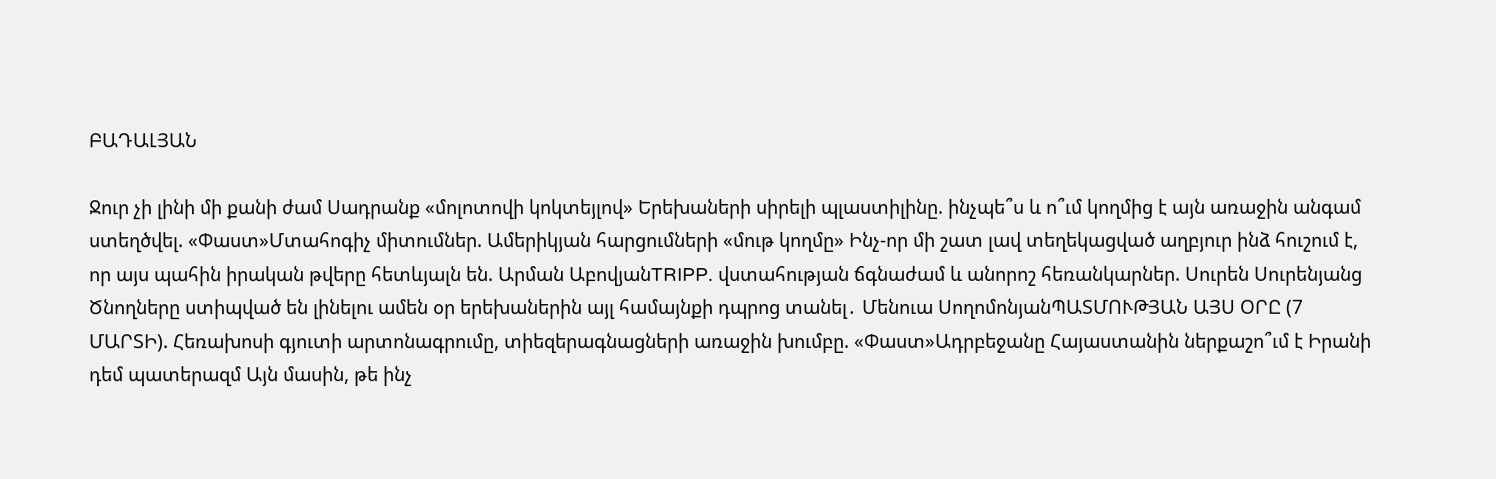ԲԱԴԱԼՅԱՆ

Ջուր չի լինի մի քանի ժամ Սադրանք «մոլոտովի կոկտեյլով» Երեխաների սիրելի պլաստիլինը. ինչպե՞ս և ո՞ւմ կողմից է այն առաջին անգամ ստեղծվել. «Փաստ»Մտահոգիչ միտումներ. Ամերիկյան հարցումների «մութ կողմը» Ինչ-որ մի շատ լավ տեղեկացված աղբյուր ինձ հուշում է, որ այս պահին իրական թվերը հետևյալն են. Արման ԱբովյանTRIPP. վստահության ճգնաժամ և անորոշ հեռանկարներ. Սուրեն Սուրենյանց Ծնողները ստիպված են լինելու ամեն օր երեխաներին այլ համայնքի դպրոց տանել․ Մենուա ՍողոմոնյանՊԱՏՄՈՒԹՅԱՆ ԱՅՍ ՕՐԸ (7 ՄԱՐՏԻ). Հեռախոսի գյուտի արտոնագրումը, տիեզերագնացների առաջին խումբը. «Փաստ»Ադրբեջանը Հայաստանին ներքաշո՞ւմ է Իրանի դեմ պատերազմ Այն մասին, թե ինչ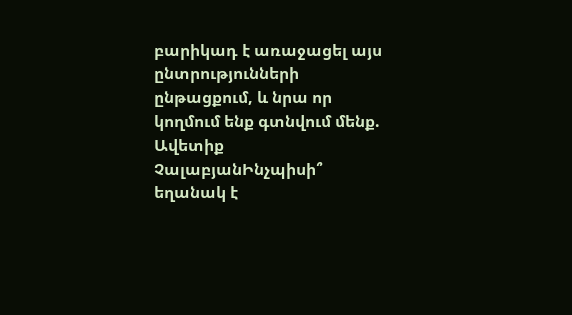բարիկադ է առաջացել այս ընտրությունների ընթացքում, և նրա որ կողմում ենք գտնվում մենք. Ավետիք ՉալաբյանԻնչպիսի՞ եղանակ է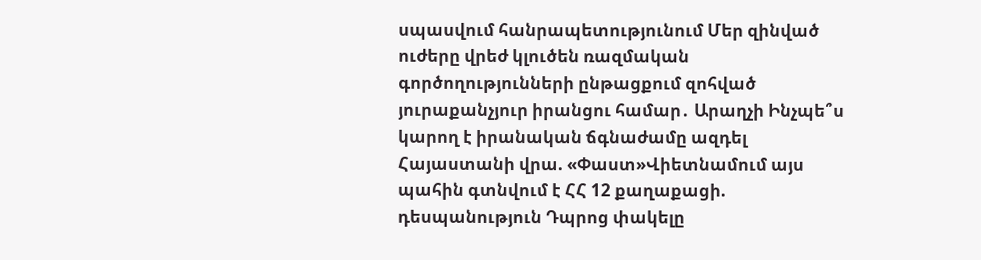սպասվում հանրապետությունում Մեր զինված ուժերը վրեժ կլուծեն ռազմական գործողությունների ընթացքում զոհված յուրաքանչյուր իրանցու համար․ Արաղչի Ինչպե՞ս կարող է իրանական ճգնաժամը ազդել Հայաստանի վրա. «Փաստ»Վիետնամում այս պահին գտնվում է ՀՀ 12 քաղաքացի. դեսպանություն Դպրոց փակելը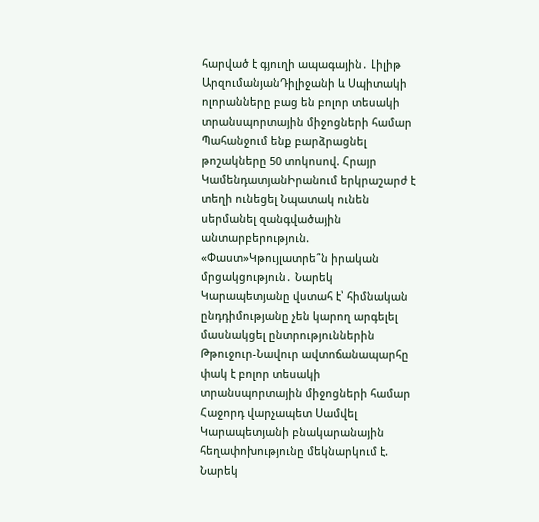հարված է գյուղի ապագային․ Լիլիթ ԱրզումանյանԴիլիջանի և Սպիտակի ոլորանները բաց են բոլոր տեսակի տրանսպորտային միջոցների համար Պահանջում ենք բարձրացնել թոշակները 50 տոկոսով. Հրայր ԿամենդատյանԻրանում երկրաշարժ է տեղի ունեցել Նպատակ ունեն սերմանել զանգվածային անտարբերություն. «Փաստ»Կթույլատրե՞ն իրական մրցակցություն․ Նարեկ Կարապետյանը վստահ է՝ հիմնական ընդդիմությանը չեն կարող արգելել մասնակցել ընտրություններին Թթուջուր-Նավուր ավտոճանապարհը փակ է բոլոր տեսակի տրանսպորտային միջոցների համար Հաջորդ վարչապետ Սամվել Կարապետյանի բնակարանային հեղափոխությունը մեկնարկում է. Նարեկ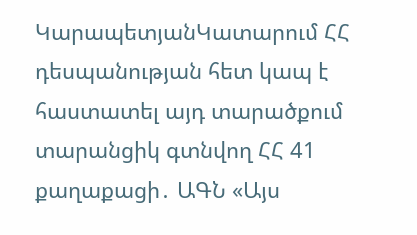ԿարապետյանԿատարում ՀՀ դեսպանության հետ կապ է հաստատել այդ տարածքում տարանցիկ գտնվող ՀՀ 41 քաղաքացի․ ԱԳՆ «Այս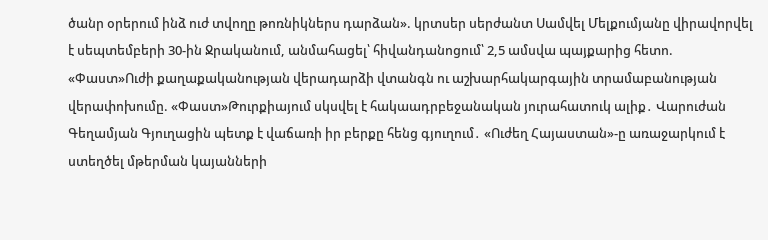ծանր օրերում ինձ ուժ տվողը թոռնիկներս դարձան». կրտսեր սերժանտ Սամվել Մելքումյանը վիրավորվել է սեպտեմբերի 30-ին Ջրականում, անմահացել՝ հիվանդանոցում՝ 2,5 ամսվա պայքարից հետո. «Փաստ»Ուժի քաղաքականության վերադարձի վտանգն ու աշխարհակարգային տրամաբանության վերափոխումը. «Փաստ»Թուրքիայում սկսվել է հակաադրբեջանական յուրահատուկ ալիք․ Վարուժան Գեղամյան Գյուղացին պետք է վաճառի իր բերքը հենց գյուղում․ «Ուժեղ Հայաստան»-ը առաջարկում է ստեղծել մթերման կայանների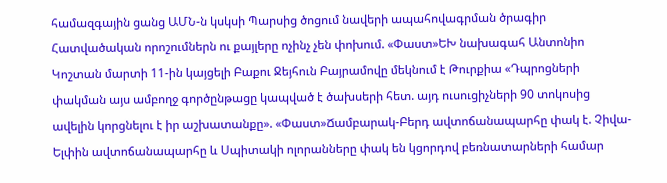համազգային ցանց ԱՄՆ-ն կսկսի Պարսից ծոցում նավերի ապահովագրման ծրագիր Հատվածական որոշումներն ու քայլերը ոչինչ չեն փոխում. «Փաստ»ԵԽ նախագահ Անտոնիո Կոշտան մարտի 11-ին կայցելի Բաքու Ջեյհուն Բայրամովը մեկնում է Թուրքիա «Դպրոցների փակման այս ամբողջ գործընթացը կապված է ծախսերի հետ. այդ ուսուցիչների 90 տոկոսից ավելին կորցնելու է իր աշխատանքը». «Փաստ»Ճամբարակ-Բերդ ավտոճանապարհը փակ է. Չիվա-Ելփին ավտոճանապարհը և Սպիտակի ոլորանները փակ են կցորդով բեռնատարների համար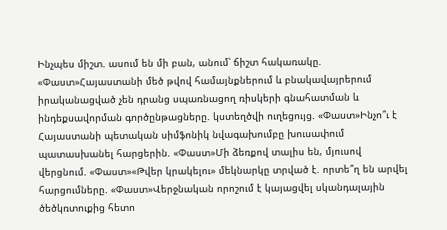Ինչպես միշտ. ասում են մի բան, անում՝ ճիշտ հակառակը. «Փաստ»Հայաստանի մեծ թվով համայնքներում և բնակավայրերում իրականացված չեն դրանց սպառնացող ռիսկերի գնահատման և ինդեքսավորման գործընթացները. կստեղծվի ուղեցույց. «Փաստ»Ինչո՞ւ է Հայաստանի պետական սիմֆոնիկ նվագախումբը խուսափում պատասխանել հարցերին. «Փաստ»Մի ձեռքով տալիս են, մյուսով վերցնում. «Փաստ»«Թվեր կրակելու» մեկնարկը տրված է. որտե՞ղ են արվել հարցումները. «Փաստ»Վերջնական որոշում է կայացվել սկանդալային ծեծկռտուքից հետո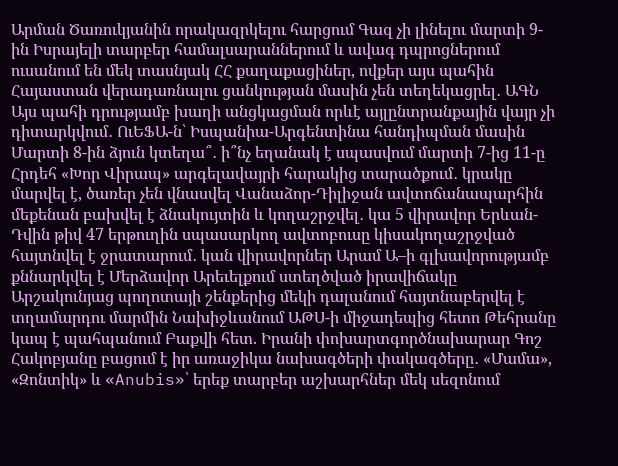Արման Ծառուկյանին որակազրկելու հարցում Գազ չի լինելու մարտի 9-ին Իսրայելի տարբեր համալսարաններում և ավագ դպրոցներում ուսանում են մեկ տասնյակ ՀՀ քաղաքացիներ, ովքեր այս պահին Հայաստան վերադառնալու ցանկության մասին չեն տեղեկացրել․ ԱԳՆ Այս պահի դրությամբ խաղի անցկացման որևէ այլընտրանքային վայր չի դիտարկվում․ ՈւԵՖԱ-ն՝ Իսպանիա-Արգենտինա հանդիպման մասին Մարտի 8-ին ձյուն կտեղա՞․ ի՞նչ եղանակ է սպասվում մարտի 7-ից 11-ը Հրդեհ «Խոր Վիրապ» արգելավայրի հարակից տարածքում․ կրակը մարվել է, ծառեր չեն վնասվել Վանաձոր-Դիլիջան ավտոճանապարհին մեքենան բախվել է ձնակույտին և կողաշրջվել․ կա 5 վիրավոր Երևան-Դվին թիվ 47 երթուղին սպասարկող ավտոբուսը կիսակողաշրջված հայտնվել է ջրատարում․ կան վիրավորներ Արամ Ա–ի գլխավորությամբ քննարկվել է Մերձավոր Արեւելքում ստեղծված իրավիճակը Արշակունյաց պողոտայի շենքերից մեկի դալանում հայտնաբերվել է տղամարդու մարմին Նախիջևանում ԱԹՍ-ի միջադեպից հետո Թեհրանը կապ է պահպանում Բաքվի հետ. Իրանի փոխարտգործնախարար Գոշ Հակոբյանը բացում է իր առաջիկա նախագծերի փակագծերը․ «Մամա», «Զոնտիկ» և «Anubis»՝ երեք տարբեր աշխարհներ մեկ սեզոնում